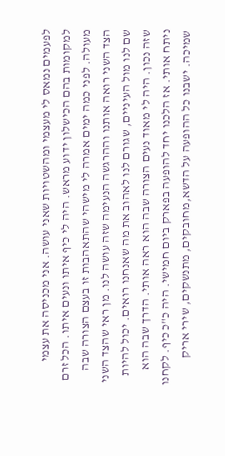לפעמים נמאס לי מעצמי ומהשטויות שאני עושה. אני מכניסה את עצמי למקומות בהם הכישלון ידוע מראש. היה לי כיף איתו ונעים איתו. הכל זרם מעולה. לפני כמה ימים אמרה לי מישהי שהתאהבות זו בעצם הצורה שבה הצד השני רואה אותנו וההרגשה הנעימה שזה עושה לנו. מן ראי שהצד השני שם לנו מול העיניים, שגורם לנו לאהוב את מה שאנחנו רואים. יכול להיות שזה נכון. היה לי מאוד נעים הצורה שבה הוא ראה אותי. הדרך שבה הוא ניתח אותי. אז הלכנו יחד להופעה בפארק ביום חמישי. היה כ"כ כיף. לקחנו שמיכה. ישבנו כל ההופעה על הדשא,מחובקים, מתנשקים, שירי אריק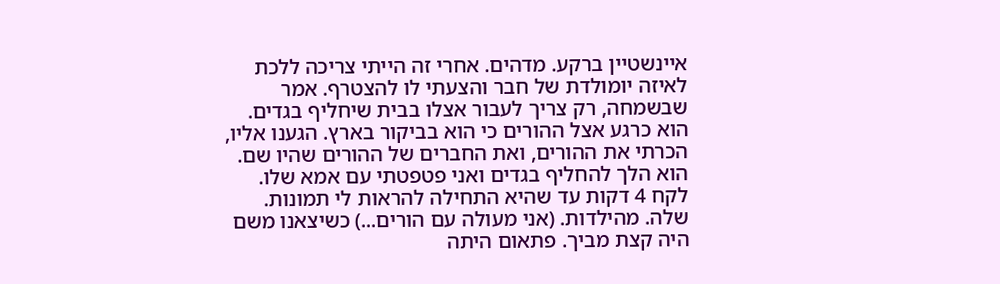איינשטיין ברקע. מדהים. אחרי זה הייתי צריכה ללכת לאיזה יומולדת של חבר והצעתי לו להצטרף. אמר שבשמחה, רק צריך לעבור אצלו בבית שיחליף בגדים. הוא כרגע אצל ההורים כי הוא בביקור בארץ. הגענו אליו, הכרתי את ההורים, ואת החברים של ההורים שהיו שם. הוא הלך להחליף בגדים ואני פטפטתי עם אמא שלו. לקח 4 דקות עד שהיא התחילה להראות לי תמונות. שלה. מהילדות. (אני מעולה עם הורים...) כשיצאנו משם היה קצת מביך. פתאום היתה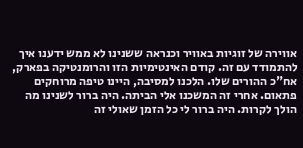אווירה של זוגיות באוויר וכנראה ששנינו לא ממש ידענו איך להתמודד עם זה. קודם האינטימיות הזו והרומנטיקה בפארק, אח"כ ההורים שלו. הלכנו למסיבה, היינו טיפה מרוחקים פתאום. אחרי זה המשכנו אלי הביתה. היה ברור לשנינו מה הולך לקרות. היה ברור לי כל הזמן שאולי זה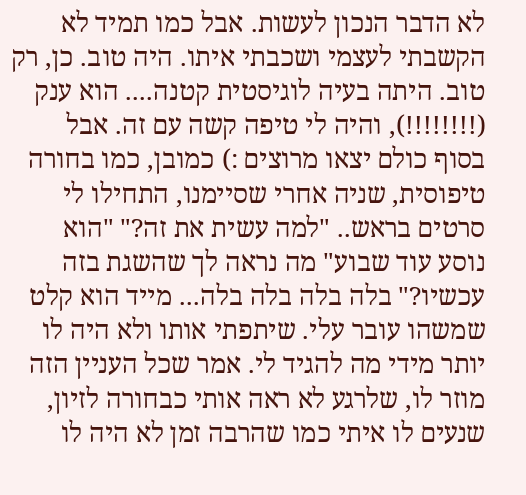לא הדבר הנכון לעשות. אבל כמו תמיד לא הקשבתי לעצמי ושכבתי איתו. היה טוב. כן, רק טוב. היתה בעיה לוגיסטית קטנה.... הוא ענק (!!!!!!!!), והיה לי טיפה קשה עם זה. אבל בסוף כולם יצאו מרוצים :) כמובן, כמו בחורה טיפוסית, שניה אחרי שסיימנו, התחילו לי סרטים בראש.. "למה עשית את זה?" "הוא נוסע עוד שבוע" מה נראה לך שהשגת בזה עכשיו?" בלה בלה בלה בלה... מייד הוא קלט שמשהו עובר עלי. שיתפתי אותו ולא היה לו יותר מידי מה להגיד לי. אמר שכל העניין הזה מוזר לו, שלרגע לא ראה אותי כבחורה לזיון, שנעים לו איתי כמו שהרבה זמן לא היה לו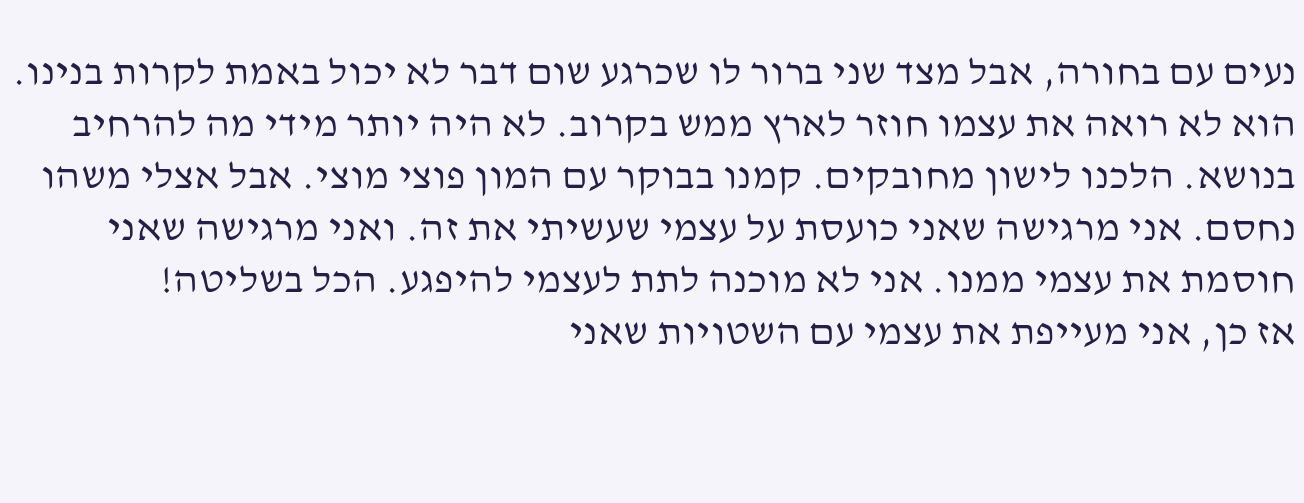נעים עם בחורה, אבל מצד שני ברור לו שכרגע שום דבר לא יכול באמת לקרות בנינו. הוא לא רואה את עצמו חוזר לארץ ממש בקרוב. לא היה יותר מידי מה להרחיב בנושא. הלכנו לישון מחובקים. קמנו בבוקר עם המון פוצי מוצי. אבל אצלי משהו נחסם. אני מרגישה שאני כועסת על עצמי שעשיתי את זה. ואני מרגישה שאני חוסמת את עצמי ממנו. אני לא מוכנה לתת לעצמי להיפגע. הכל בשליטה!
אז כן, אני מעייפת את עצמי עם השטויות שאני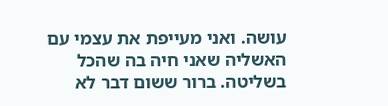עושה. ואני מעייפת את עצמי עם האשליה שאני חיה בה שהכל בשליטה. ברור ששום דבר לא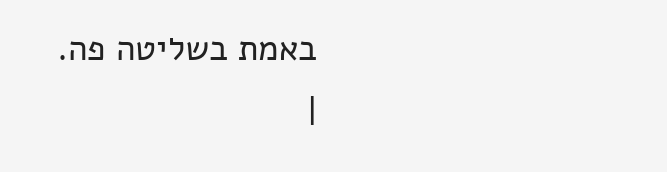באמת בשליטה פה.
|